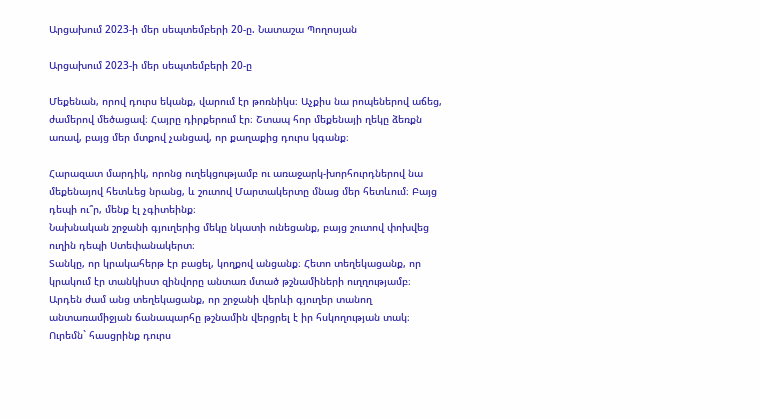Արցախում 2023-ի մեր սեպտեմբերի 20-ը. Նատաշա Պողոսյան

Արցախում 2023-ի մեր սեպտեմբերի 20-ը

Մեքենան, որով դուրս եկանք, վարում էր թոռնիկս։ Աչքիս նա րոպեներով աճեց, ժամերով մեծացավ։ Հայրը դիրքերում էր։ Շտապ հոր մեքենայի ղեկը ձեռքն առավ, բայց մեր մտքով չանցավ, որ քաղաքից դուրս կգանք։

Հարազատ մարդիկ, որոնց ուղեկցությամբ ու առաջարկ-խորհուրդներով նա մեքենայով հետևեց նրանց, և շուտով Մարտակերտը մնաց մեր հետևում։ Բայց դեպի ու՞ր, մենք էլ չգիտեինք։
Նախնական շրջանի գյուղերից մեկը նկատի ունեցանք, բայց շուտով փոխվեց ուղին դեպի Ստեփանակերտ։
Տանկը, որ կրակահերթ էր բացել, կողքով անցանք։ Հետո տեղեկացանք, որ կրակում էր տանկիստ զինվորը անտառ մտած թշնամիների ուղղությամբ։ Արդեն ժամ անց տեղեկացանք, որ շրջանի վերևի գյուղեր տանող անտառամիջյան ճանապարհը թշնամին վերցրել է իր հսկողության տակ։ Ուրեմն` հասցրինք դուրս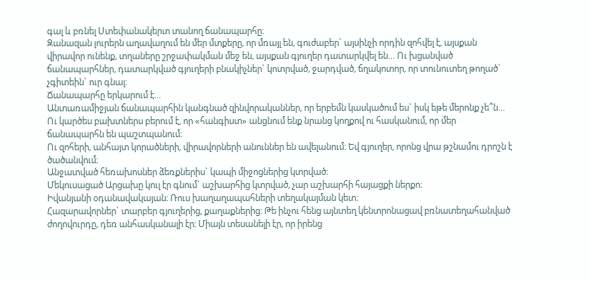գալ և բռնել Ստեփանակերտ տանող ճանապարհը։
Զանազան լուրերն աղավաղում են մեր մտքերը, որ մռայլ են, գուժաբեր` այսինչի որդին զոհվել է, այսքան վիրավոր ունենք, տղաները շրջափակման մեջ են, այսքան գյուղեր դատարկվել են… Ու խցանված ճանապարհներ, դատարկված գյուղերի բնակիչներ` կոտրված, ջարդված, ճղակոտոր, որ տունուտեղ թողած` չգիտեին` ուր գնալ։
Ճանապարհը երկարում է…
Անտառամիջյան ճանապարհին կանգնած զինվորականներ, որ երբեմն կասկածում ես` իսկ եթե մերոնք չե՞ն… Ու կարծես բախտներս բերում է, որ «հանգիստ» անցնում ենք նրանց կողքով ու հասկանում, որ մեր ճանապարհն են պաշտպանում։
Ու զոհերի, անհայտ կորածների, վիրավորների անուններ են ավելանում։ Եվ գյուղեր, որոնց վրա թշնամու դրոշն է ծածանվում։
Անջատված հեռախոսներ ձեռքներիս` կապի միջոցներից կտրված։
Մեկուսացած Արցախը կուլ էր գնում` աշխարհից կտրված, չար աշխարհի հայացքի ներքո։
Իվանյանի օդանավակայան։ Ռուս խաղաղապահների տեղակայման կետ։
Հազարավորներ` տարբեր գյուղերից, քաղաքներից։ Թե ինչու հենց այնտեղ կենտրոնացավ բռնատեղահանված ժողովուրդը, դեռ անհասկանալի էր։ Միայն տեսանելի էր, որ իրենց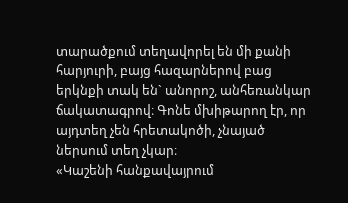տարածքում տեղավորել են մի քանի հարյուրի, բայց հազարներով բաց երկնքի տակ են` անորոշ, անհեռանկար ճակատագրով։ Գոնե մխիթարող էր, որ այդտեղ չեն հրետակոծի, չնայած ներսում տեղ չկար։
«Կաշենի հանքավայրում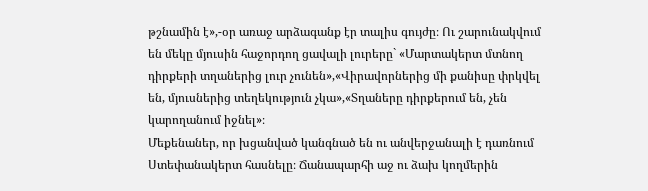թշնամին է»,-օր առաջ արձագանք էր տալիս գույժը։ Ու շարունակվում են մեկը մյուսին հաջորդող ցավալի լուրերը` «Մարտակերտ մտնող դիրքերի տղաներից լուր չունեն»,«Վիրավորներից մի քանիսը փրկվել են, մյուսներից տեղեկություն չկա»,«Տղաները դիրքերում են, չեն կարողանում իջնել»։
Մեքենաներ, որ խցանված կանգնած են ու անվերջանալի է դառնում Ստեփանակերտ հասնելը։ Ճանապարհի աջ ու ձախ կողմերին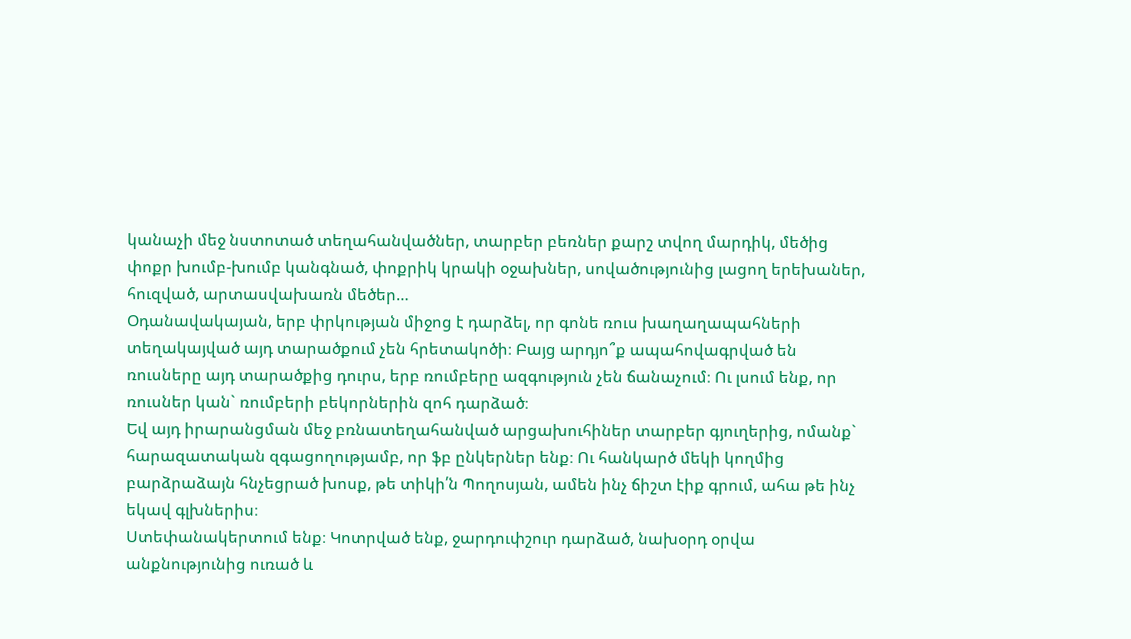կանաչի մեջ նստոտած տեղահանվածներ, տարբեր բեռներ քարշ տվող մարդիկ, մեծից փոքր խումբ-խումբ կանգնած, փոքրիկ կրակի օջախներ, սովածությունից լացող երեխաներ, հուզված, արտասվախառն մեծեր…
Օդանավակայան, երբ փրկության միջոց է դարձել, որ գոնե ռուս խաղաղապահների տեղակայված այդ տարածքում չեն հրետակոծի։ Բայց արդյո՞ք ապահովագրված են ռուսները այդ տարածքից դուրս, երբ ռումբերը ազգություն չեն ճանաչում։ Ու լսում ենք, որ ռուսներ կան` ռումբերի բեկորներին զոհ դարձած։
Եվ այդ իրարանցման մեջ բռնատեղահանված արցախուհիներ տարբեր գյուղերից, ոմանք` հարազատական զգացողությամբ, որ ֆբ ընկերներ ենք։ Ու հանկարծ մեկի կողմից բարձրաձայն հնչեցրած խոսք, թե տիկի՛ն Պողոսյան, ամեն ինչ ճիշտ էիք գրում, ահա թե ինչ եկավ գլխներիս։
Ստեփանակերտում ենք։ Կոտրված ենք, ջարդուփշուր դարձած, նախօրդ օրվա անքնությունից ուռած և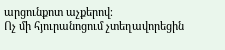արցունքոտ աչքերով։
Ոչ մի հյուրանոցում չտեղավորեցին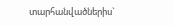տարհանվածներիս`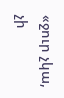«ջուր չկա, չի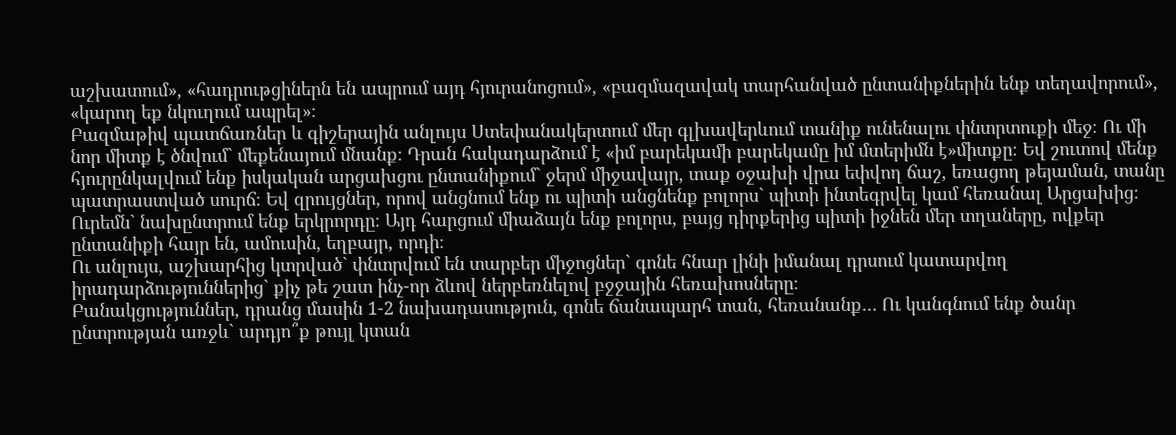աշխատում», «հադրութցիներն են ապրում այդ հյուրանոցում», «բազմազավակ տարհանված ընտանիքներին ենք տեղավորում», «կարող եք նկուղում ապրել»։
Բազմաթիվ պատճառներ և գիշերային անլույս Ստեփանակերտում մեր գլխավերևում տանիք ունենալու փնտրտուքի մեջ։ Ու մի նոր միտք է ծնվում` մեքենայում մնանք։ Դրան հակադարձում է «իմ բարեկամի բարեկամը իմ մտերիմն է»միտքը։ Եվ շուտով մենք հյուրընկալվում ենք իսկական արցախցու ընտանիքում` ջերմ միջավայր, տաք օջախի վրա եփվող ճաշ, եռացող թեյաման, տանը պատրաստված սուրճ։ Եվ զրույցներ, որով անցնում ենք ու պիտի անցնենք բոլորս` պիտի ինտեգրվել կամ հեռանալ Արցախից։ Ուրեմն` նախընտրում ենք երկրորդը։ Այդ հարցում միաձայն ենք բոլորս, բայց դիրքերից պիտի իջնեն մեր տղաները, ովքեր ընտանիքի հայր են, ամուսին, եղբայր, որդի։
Ու անլույս, աշխարհից կտրված` փնտրվում են տարբեր միջոցներ` գոնե հնար լինի իմանալ դրսում կատարվող իրադարձություններից` քիչ թե շատ ինչ-որ ձևով ներբեռնելով բջջային հեռախոսները։
Բանակցություններ, դրանց մասին 1-2 նախադասություն, գոնե ճանապարհ տան, հեռանանք… Ու կանգնում ենք ծանր ընտրության առջև` արդյո՞ք թույլ կտան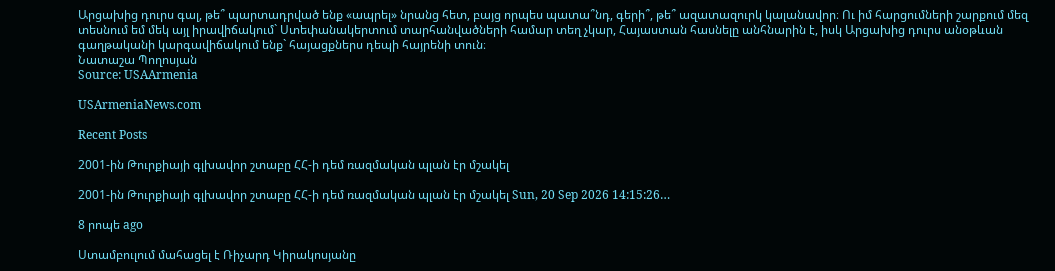Արցախից դուրս գալ, թե՞ պարտադրված ենք «ապրել» նրանց հետ, բայց որպես պատա՞նդ, գերի՞, թե՞ ազատազուրկ կալանավոր։ Ու իմ հարցումների շարքում մեզ տեսնում եմ մեկ այլ իրավիճակում` Ստեփանակերտում տարհանվածների համար տեղ չկար, Հայաստան հասնելը անհնարին է, իսկ Արցախից դուրս անօթևան գաղթականի կարգավիճակում ենք` հայացքներս դեպի հայրենի տուն։
Նատաշա Պողոսյան
Source: USAArmenia

USArmeniaNews.com

Recent Posts

2001-ին Թուրքիայի գլխավոր շտաբը ՀՀ-ի դեմ ռազմական պլան էր մշակել

2001-ին Թուրքիայի գլխավոր շտաբը ՀՀ-ի դեմ ռազմական պլան էր մշակել Sun, 20 Sep 2026 14:15:26…

8 րոպե ago

Ստամբուլում մահացել է Ռիչարդ Կիրակոսյանը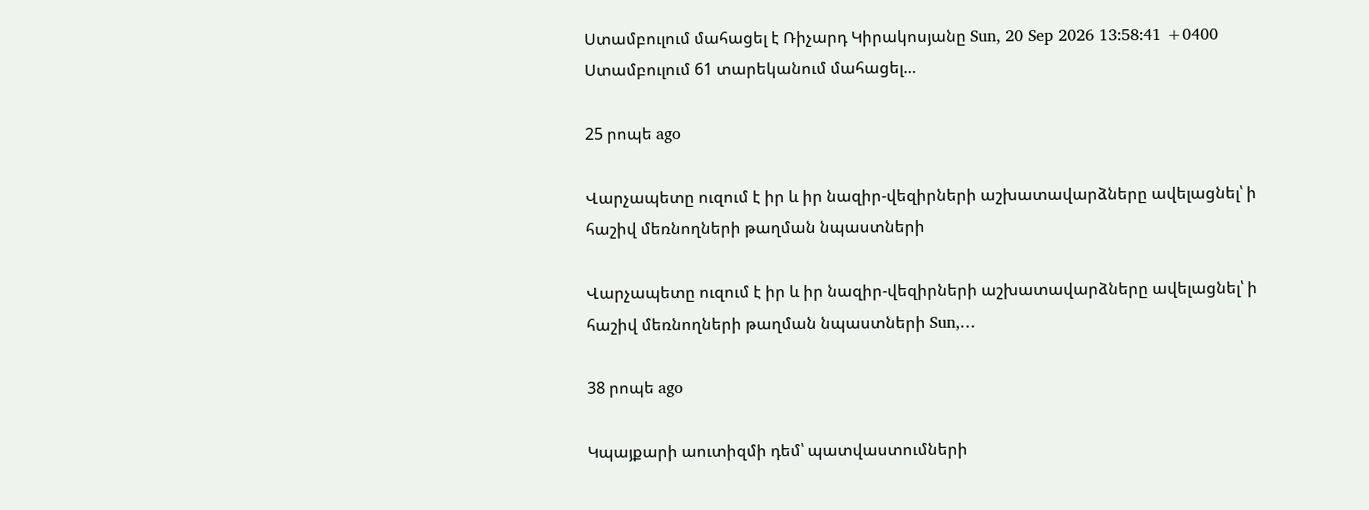Ստամբուլում մահացել է Ռիչարդ Կիրակոսյանը Sun, 20 Sep 2026 13:58:41 +0400 Ստամբուլում 61 տարեկանում մահացել…

25 րոպե ago

Վարչապետը ուզում է իր և իր նազիր-վեզիրների աշխատավարձները ավելացնել՝ ի հաշիվ մեռնողների թաղման նպաստների

Վարչապետը ուզում է իր և իր նազիր-վեզիրների աշխատավարձները ավելացնել՝ ի հաշիվ մեռնողների թաղման նպաստների Sun,…

38 րոպե ago

Կպայքարի աուտիզմի դեմ՝ պատվաստումների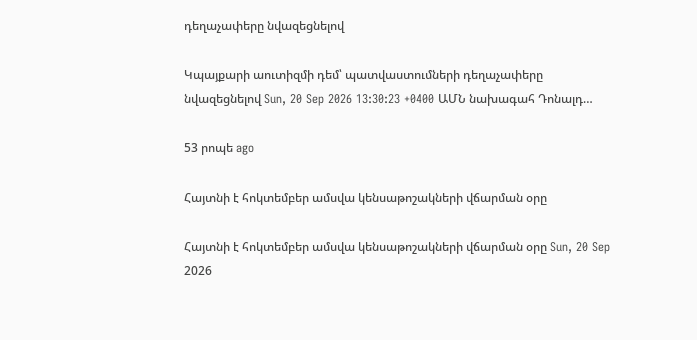դեղաչափերը նվազեցնելով

Կպայքարի աուտիզմի դեմ՝ պատվաստումների դեղաչափերը նվազեցնելով Sun, 20 Sep 2026 13:30:23 +0400 ԱՄՆ նախագահ Դոնալդ…

53 րոպե ago

Հայտնի է հոկտեմբեր ամսվա կենսաթոշակների վճարման օրը

Հայտնի է հոկտեմբեր ամսվա կենսաթոշակների վճարման օրը Sun, 20 Sep 2026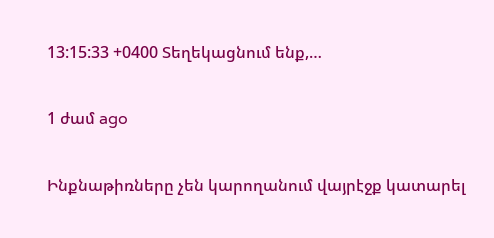13:15:33 +0400 Տեղեկացնում ենք,…

1 ժամ ago

Ինքնաթիռները չեն կարողանում վայրէջք կատարել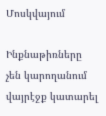Մոսկվայում

Ինքնաթիռները չեն կարողանում վայրէջք կատարել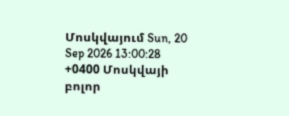Մոսկվայում Sun, 20 Sep 2026 13:00:28 +0400 Մոսկվայի բոլոր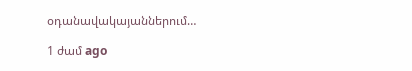օդանավակայաններում…

1 ժամ ago